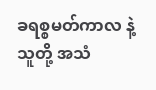ခရစ္စမတ်ကာလ နဲ့ သူတို့ အသံ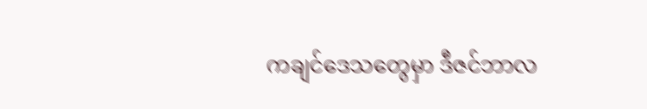ကချင်ဒေသတွေမှာ ဒီဇင်ဘာလ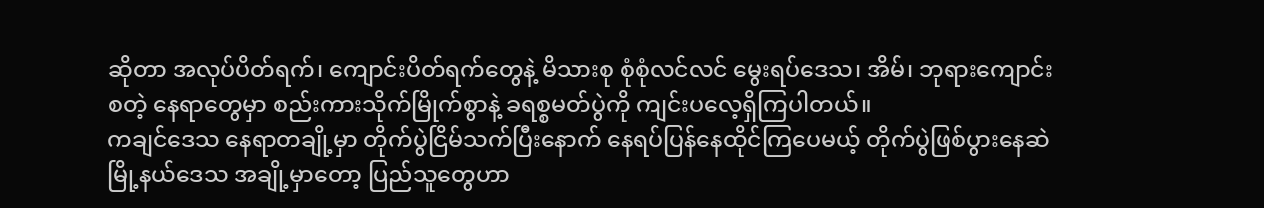ဆိုတာ အလုပ်ပိတ်ရက်၊ ကျောင်းပိတ်ရက်တွေနဲ့ မိသားစု စုံစုံလင်လင် မွေးရပ်ဒေသ၊ အိမ်၊ ဘုရားကျောင်း စတဲ့ နေရာတွေမှာ စည်းကားသိုက်မြိုက်စွာနဲ့ ခရစ္စမတ်ပွဲကို ကျင်းပလေ့ရှိကြပါတယ်။
ကချင်ဒေသ နေရာတချို့မှာ တိုက်ပွဲငြိမ်သက်ပြီးနောက် နေရပ်ပြန်နေထိုင်ကြပေမယ့် တိုက်ပွဲဖြစ်ပွားနေဆဲ မြို့နယ်ဒေသ အချို့မှာတော့ ပြည်သူတွေဟာ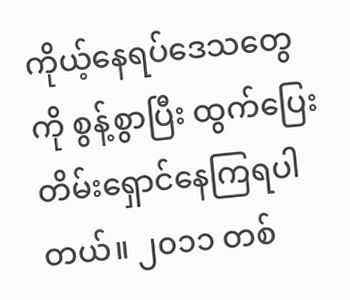ကိုယ့်နေရပ်ဒေသတွေကို စွန့်စွာပြီး ထွက်ပြေးတိမ်းရှောင်နေကြရပါတယ်။ ၂၀၁၁ တစ်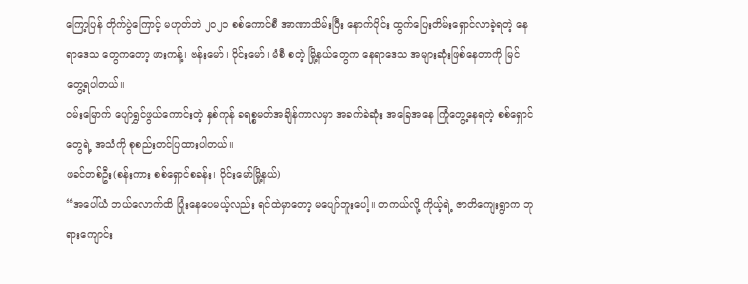ကြော့ပြန် တိုက်ပွဲကြောင့် မဟုတ်ဘဲ ၂၀၂၁ စစ်ကောင်စီ အာဏာသိမ်းပြီး နောက်ပိုင်း ထွက်ပြေးတိမ်းရှောင်လာခဲ့ရတဲ့ နေရာဒေသ တွေကတော့ ဖားကန့်၊ ဗန်းမော်၊ ဝိုင်းမော်၊ မံစီ စတဲ့ မြို့နယ်တွေက နေရာဒေသ အများဆုံးဖြစ်နေတာကို မြင်တွေ့ရပါတယ်။
ဝမ်းမြောက် ပျော်ရွှင်ဖွယ်ကောင်းတဲ့ နှစ်ကုန် ခရစ္စမတ်အချိန်ကာလမှာ အခက်ခဲဆုံး အခြေအနေ ကြုံတွေ့နေရတဲ့ စစ်ရှောင်တွေရဲ့ အသံကို စုစည်းတင်ပြထားပါတယ်။
ဖခင်တစ်ဦး(စန်းကား စစ်ရှောင်စခန်း၊ ဝိုင်းမော်မြို့နယ်)
“အပေါ်ယံ ဘယ်လောက်ထိ ပြုံးနေပေမယ့်လည်း ရင်ထဲမှာတော့ မပျော်ဘူးပေါ့။ တကယ်လို့ ကိုယ့်ရဲ့ ဇာတိကျေးရွာက ဘုရားကျောင်း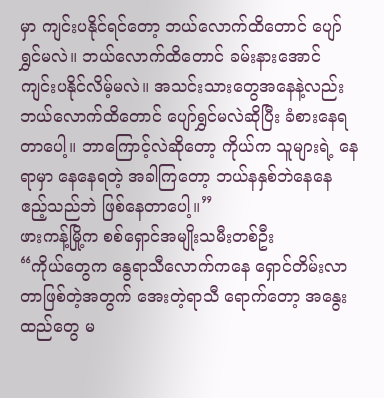မှာ ကျင်းပနိုင်ရင်တော့ ဘယ်လောက်ထိတောင် ပျော်ရွှင်မလဲ။ ဘယ်လောက်ထိတောင် ခမ်းနားအောင် ကျင်းပနိုင်လိမ့်မလဲ။ အသင်းသားတွေအနေနဲ့လည်း ဘယ်လောက်ထိတောင် ပျော်ရွှင်မလဲဆိုပြီး ခံစားနေရတာပေါ့။ ဘာကြောင့်လဲဆိုတော့ ကိုယ်က သူများရဲ့ နေရာမှာ နေနေရတဲ့ အခါကြတော့ ဘယ်နနှစ်ဘဲနေနေ ဧည့်သည်ဘဲ ဖြစ်နေတာပေါ့။”
ဖားကန့်မြို့က စစ်ရှောင်အမျိုးသမီးတစ်ဦး
“ကိုယ်တွေက နွေရာသီလောက်ကနေ ရှောင်တိမ်းလာတာဖြစ်တဲ့အတွက် အေးတဲ့ရာသီ ရောက်တော့ အနွေးထည်တွေ မ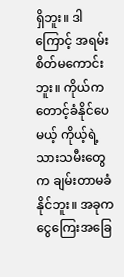ရှိဘူး။ ဒါကြောင့် အရမ်းစိတ်မကောင်းဘူး။ ကိုယ်က တောင့်ခံနိုင်ပေမယ့် ကိုယ့်ရဲ့ သားသမီးတွေက ချမ်းတာမခံနိုင်ဘူး။ အခုက ငွေကြေးအခြေ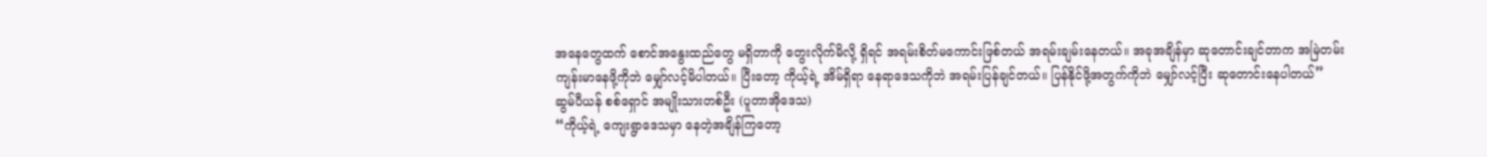အနေတွေထက် စောင်အနွေးထည်တွေ မရှိတာကို တွေးလိုက်မိလို့ ရှိရင် အရမ်းစိတ်မကောင်းဖြစ်တယ် အရမ်းချမ်းနေတယ်။ အခုအချိန်မှာ ဆုတောင်းချင်တာက အမြဲတမ်း ကျန်းမာနေဖို့ကိုဘဲ မျှော်လင့်မိပါတယ်။ ပြီးတော့ ကိုယ့်ရဲ့ အိမ်ရှိရာ နေရာဒေသကိုဘဲ အရမ်းပြန်ချင်တယ်။ ပြန်နိုင်ဖို့အတွက်ကိုဘဲ မျှော်လင့်ပြီး ဆုတောင်းနေပါတယ်”
ဆွမ်ပီယန် စစ်ရှောင် အမျိုးသားတစ်ဦး (ပူတာအိုဒေသ)
“ကိုယ့်ရဲ့ ကျေးရွာဒေသမှာ နေတဲ့အချိန်ကြတော့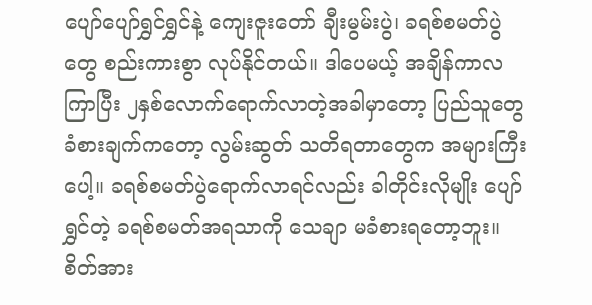ပျော်ပျော်ရွှင်ရွှင်နဲ့ ကျေးဇူးတော် ချီးမွမ်းပွဲ၊ ခရစ်စမတ်ပွဲတွေ စည်းကားစွာ လုပ်နိုင်တယ်။ ဒါပေမယ့် အချိန်ကာလကြာပြီး ၂နှစ်လောက်ရောက်လာတဲ့အခါမှာတော့ ပြည်သူတွေခံစားချက်ကတော့ လွမ်းဆွတ် သတိရတာတွေက အများကြီးပေါ့။ ခရစ်စမတ်ပွဲရောက်လာရင်လည်း ခါတိုင်းလိုမျိုး ပျော်ရွှင်တဲ့ ခရစ်စမတ်အရသာကို သေချာ မခံစားရတော့ဘူး။ စိတ်အား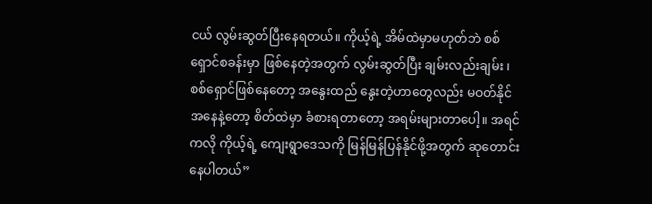ငယ် လွမ်းဆွတ်ပြီးနေရတယ်။ ကိုယ့်ရဲ့ အိမ်ထဲမှာမဟုတ်ဘဲ စစ်ရှောင်စခန်းမှာ ဖြစ်နေတဲ့အတွက် လွမ်းဆွတ်ပြီး ချမ်းလည်းချမ်း ၊ စစ်ရှောင်ဖြစ်နေတော့ အနွေးထည် နွေးတဲ့ဟာတွေလည်း မဝတ်နိုင် အနေနဲ့တော့ စိတ်ထဲမှာ ခံစားရတာတော့ အရမ်းများတာပေါ့။ အရင်ကလို ကိုယ့်ရဲ့ ကျေးရွာဒေသကို မြန်မြန်ပြန်နိုင်ဖို့အတွက် ဆုတောင်း နေပါတယ်”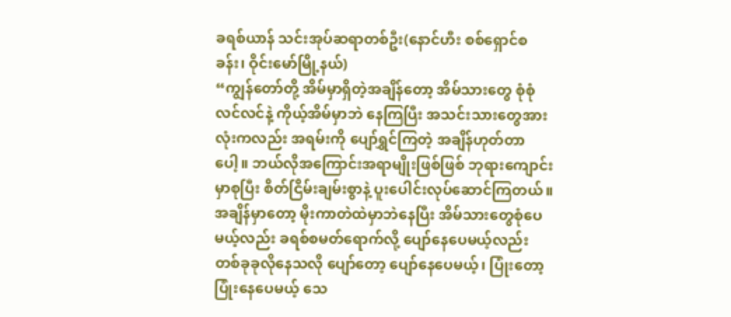ခရစ်ယာန် သင်းအုပ်ဆရာတစ်ဦး(နောင်ဟီး စစ်ရှောင်စခန်း၊ ဝိုင်းမော်မြို့နယ်)
“ကျွန်တော်တို့ အိမ်မှာရှိတဲ့အချိန်တော့ အိမ်သားတွေ စုံစုံလင်လင်နဲ့ ကိုယ့်အိမ်မှာဘဲ နေကြပြီး အသင်းသားတွေအားလုံးကလည်း အရမ်းကို ပျော်ရွှင်ကြတဲ့ အချိန်ဟုတ်တာပေါ့။ ဘယ်လိုအကြောင်းအရာမျိုးဖြစ်ဖြစ် ဘုရားကျောင်းမှာစုပြီး စိတ်ငြိမ်းချမ်းစွာနဲ့ ပူးပေါင်းလုပ်ဆောင်ကြတယ်။ အချိန်မှာတော့ မိုးကာတဲထဲမှာဘဲနေပြီး အိမ်သားတွေစုံပေမယ့်လည်း ခရစ်စမတ်ရောက်လို့ ပျော်နေပေမယ့်လည်း တစ်ခုခုလိုနေသလို ပျော်တော့ ပျော်နေပေမယ့်၊ ပြုံးတော့ ပြုံးနေပေမယ့် သေ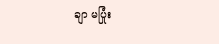ချာ မပြုံး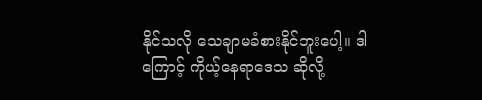နိုင်သလို သေချာမခံစားနိုင်ဘူးပေါ့။ ဒါကြောင့် ကိုယ့်နေရာဒေသ ဆိုလို့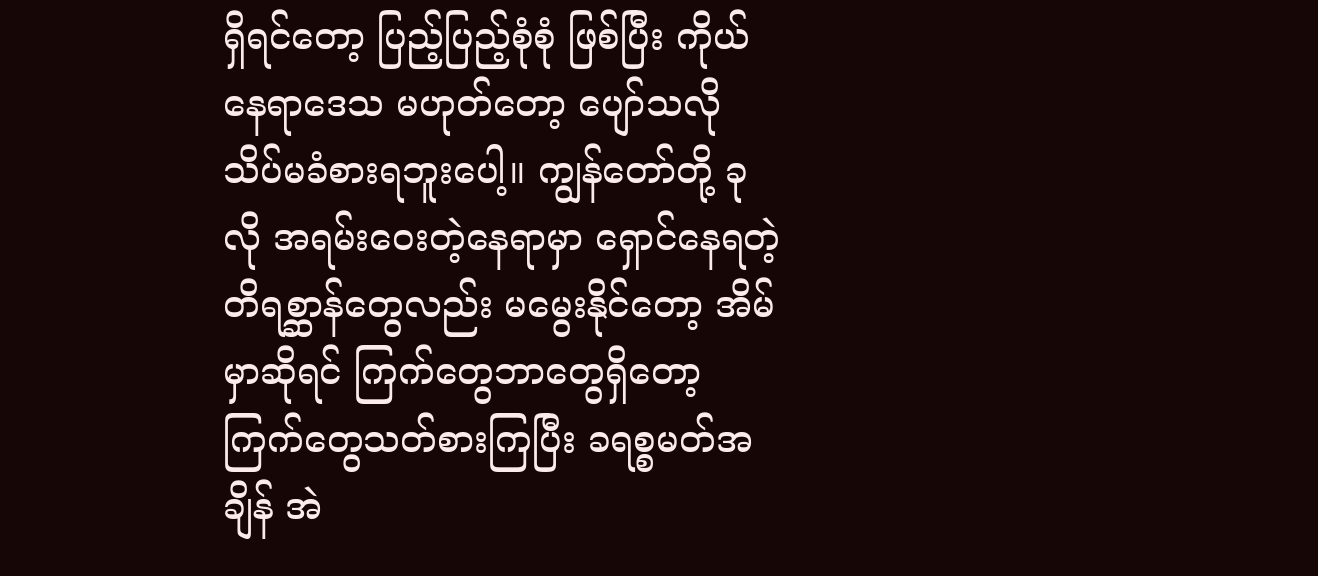ရှိရင်တော့ ပြည့်ပြည့်စုံစုံ ဖြစ်ပြီး ကိုယ်နေရာဒေသ မဟုတ်တော့ ပျော်သလို သိပ်မခံစားရဘူးပေါ့။ ကျွန်တော်တို့ ခုလို အရမ်းဝေးတဲ့နေရာမှာ ရှောင်နေရတဲ့ တိရစ္ဆာန်တွေလည်း မမွေးနိုင်တော့ အိမ်မှာဆိုရင် ကြက်တွေဘာတွေရှိတော့ ကြက်တွေသတ်စားကြပြီး ခရစ္စမတ်အချိန် အဲ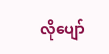လိုပျော်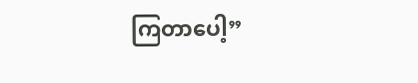ကြတာပေါ့”